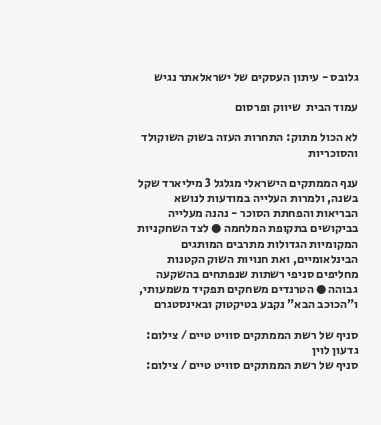גלובס - עיתון העסקים של ישראלאתר נגיש

עמוד הבית  שיווק ופרסום

לא הכול מתוק: התחרות העזה בשוק השוקולד והסוכריות

ענף הממתקים הישראלי מגלגל 3 מיליארד שקל בשנה, ולמרות העלייה במודעות לנושא הבריאות והפחתת הסוכר - נהנה מעלייה בביקושים בתקופת המלחמה ● לצד השחקניות המקומיות הגדולות מתרבים המותגים הבינלאומיים, ואת חנויות השוק הקטנות מחליפים סניפי רשתות שנפתחים בהשקעה גבוהה ● הטרנדים משחקים תפקיד משמעותי, ו"הכוכב הבא" נקבע בטיקטוק ובאינסטגרם

סניף של רשת הממתקים סוויט טיים / צילום: גדעון לוין
סניף של רשת הממתקים סוויט טיים / צילום: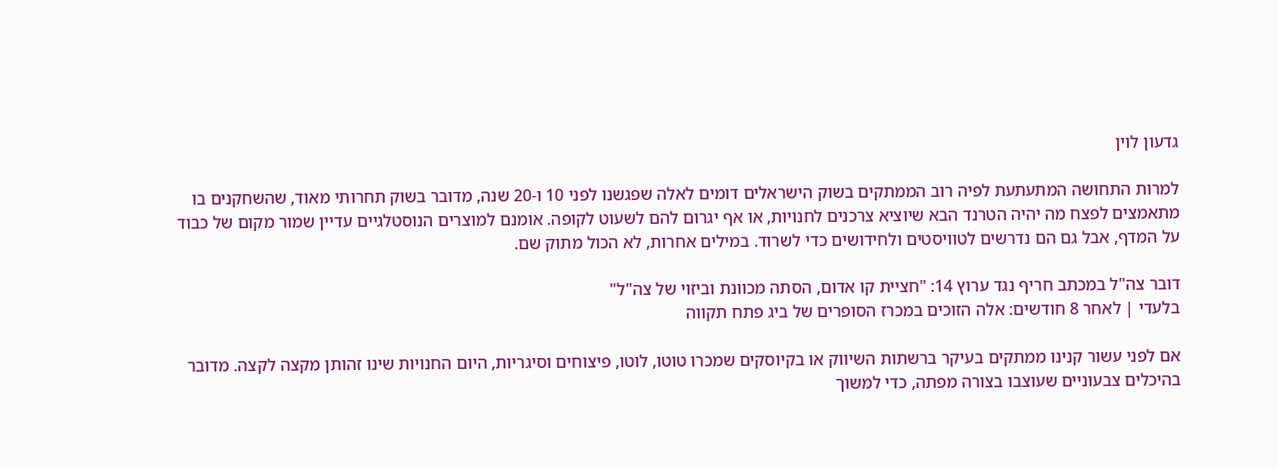גדעון לוין

למרות התחושה המתעתעת לפיה רוב הממתקים בשוק הישראלים דומים לאלה שפגשנו לפני 10 ו-20 שנה, מדובר בשוק תחרותי מאוד, שהשחקנים בו מתאמצים לפצח מה יהיה הטרנד הבא שיוציא צרכנים לחנויות, או אף יגרום להם לשעוט לקופה. אומנם למוצרים הנוסטלגיים עדיין שמור מקום של כבוד על המדף, אבל גם הם נדרשים לטוויסטים ולחידושים כדי לשרוד. במילים אחרות, לא הכול מתוק שם.

דובר צה"ל במכתב חריף נגד ערוץ 14: "חציית קו אדום, הסתה מכוונת וביזוי של צה"ל"
בלעדי | לאחר 8 חודשים: אלה הזוכים במכרז הסופרים של ביג פתח תקווה

אם לפני עשור קנינו ממתקים בעיקר ברשתות השיווק או בקיוסקים שמכרו טוטו, לוטו, פיצוחים וסיגריות, היום החנויות שינו זהותן מקצה לקצה. מדובר בהיכלים צבעוניים שעוצבו בצורה מפתה, כדי למשוך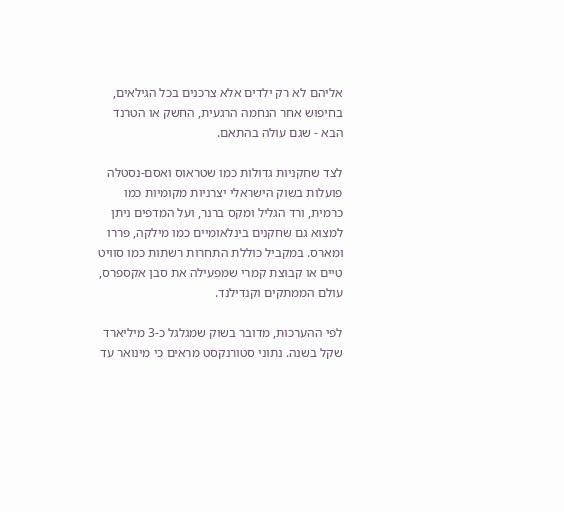אליהם לא רק ילדים אלא צרכנים בכל הגילאים, בחיפוש אחר הנחמה הרגעית, החשק או הטרנד הבא - שגם עולה בהתאם.

לצד שחקניות גדולות כמו שטראוס ואסם-נסטלה פועלות בשוק הישראלי יצרניות מקומיות כמו כרמית, ורד הגליל ומקס ברנר, ועל המדפים ניתן למצוא גם שחקנים בינלאומיים כמו מילקה, פררו ומארס. במקביל כוללת התחרות רשתות כמו סוויט טיים או קבוצת קמרי שמפעילה את סבן אקספרס, עולם הממתקים וקנדילנד.

לפי ההערכות, מדובר בשוק שמגלגל כ-3 מיליארד שקל בשנה. נתוני סטורנקסט מראים כי מינואר עד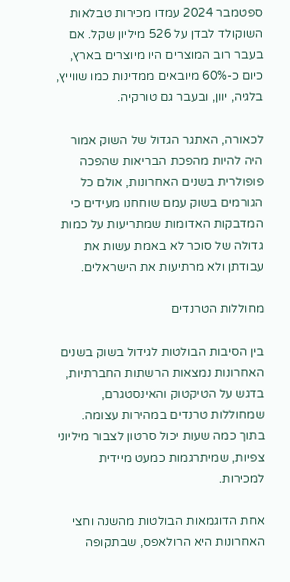ספטמבר 2024 עמדו מכירות טבלאות השוקולד לבדן על 526 מיליון שקל. אם בעבר רוב המוצרים היו מיוצרים בארץ, כיום כ-60% מיובאים ממדינות כמו שווייץ, בלגיה, יוון, ובעבר גם טורקיה.

לכאורה, האתגר הגדול של השוק אמור היה להיות מהפכת הבריאות שהפכה פופולרית בשנים האחרונות, אולם כל הגורמים בשוק עמם שוחחנו מעידים כי המדבקות האדומות שמתריעות על כמות גדולה של סוכר לא באמת עשות את עבודתן ולא מרתיעות את הישראלים.

מחוללות הטרנדים

בין הסיבות הבולטות לגידול בשוק בשנים האחרונות נמצאות הרשתות החברתיות, בדגש על הטיקטוק והאינסטגרם, שמחוללות טרנדים במהירות עצומה. בתוך כמה שעות יכול סרטון לצבור מיליוני צפיות, שמיתרגמות כמעט מיידית למכירות.

אחת הדוגמאות הבולטות מהשנה וחצי האחרונות היא הרולאפס, שבתקופה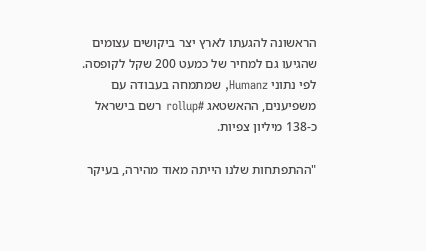הראשונה להגעתו לארץ יצר ביקושים עצומים שהגיעו גם למחיר של כמעט 200 שקל לקופסה. לפי נתוני Humanz, שמתמחה בעבודה עם משפיענים, ההאשטאג #rollup רשם בישראל כ-138 מיליון צפיות.

"ההתפתחות שלנו הייתה מאוד מהירה, בעיקר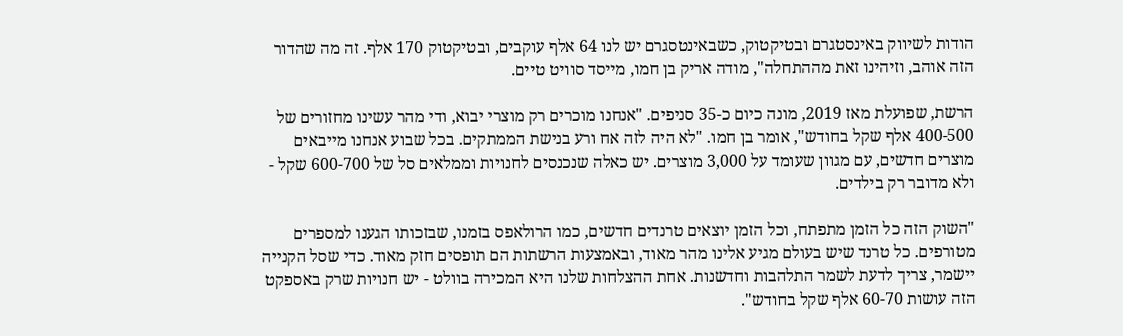הודות לשיווק באינסטגרם ובטיקטוק, כשבאינטסגרם יש לנו 64 אלף עוקבים, ובטיקטוק 170 אלף. זה מה שהדור הזה אוהב, וזיהינו זאת מההתחלה", מודה אריק בן חמו, מייסד סוויט טיים.

הרשת, שפועלת מאז 2019, מונה כיום כ-35 סניפים. "אנחנו מוכרים רק מוצרי יבוא, ודי מהר עשינו מחזורים של 400-500 אלף שקל בחודש", אומר בן חמו. "לא היה לזה אח ורע בנישת הממתקים. בכל שבוע אנחנו מייבאים מוצרים חדשים, עם מגוון שעומד על 3,000 מוצרים. יש כאלה שנכנסים לחנויות וממלאים סל של 600-700 שקל - ולא מדובר רק בילדים.

"השוק הזה כל הזמן מתפתח, וכל הזמן יוצאים טרנדים חדשים, כמו הרולאפס בזמנו, שבזכותו הגענו למספרים מטורפים. כל טרנד שיש בעולם מגיע אלינו מהר מאוד, ובאמצעות הרשתות הם תופסים חזק מאוד. כדי שסל הקנייה יישמר, צריך לדעת לשמר התלהבות וחדשנות. אחת ההצלחות שלנו היא המכירה בוולט - יש חנויות שרק באספקט הזה עושות 60-70 אלף שקל בחודש".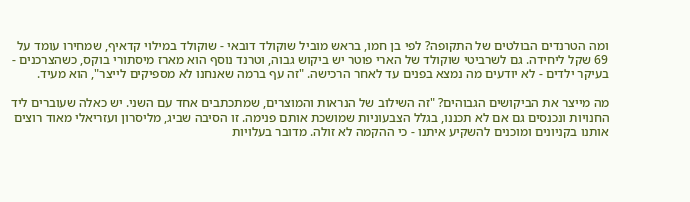ומה הטרנדים הבולטים של התקופה? לפי בן חמו, בראש מוביל שוקולד דובאי - שוקולד במילוי קדאיף, שמחירו עומד על 69 שקל ליחידה. גם לשרביטי שוקולד של הארי פוטר יש ביקוש גבוה, וטרנד נוסף הוא מארז מיסתורי בוקס, כשהצרכנים - בעיקר ילדים - לא יודעים מה נמצא בפנים עד לאחר הרכישה. "זה עף ברמה שאנחנו לא מספיקים לייצר", הוא מעיד.

מה מייצר את הביקושים הגבוהים? "זה השילוב של הנראות והמוצרים, שמתכתבים אחד עם השני. יש כאלה שעוברים ליד החנויות ונכנסים גם אם לא תכננו, בגלל הצבעוניות שמושכת אותם פנימה. זו הסיבה שביג, מליסרון ועזריאלי מאוד רוצים אותנו בקניונים ומוכנים להשקיע איתנו - כי ההקמה לא זולה. מדובר בעלויות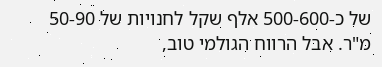של כ-500-600 אלף שקל לחנויות של 50-90 מ"ר. אבל הרווח הגולמי טוב,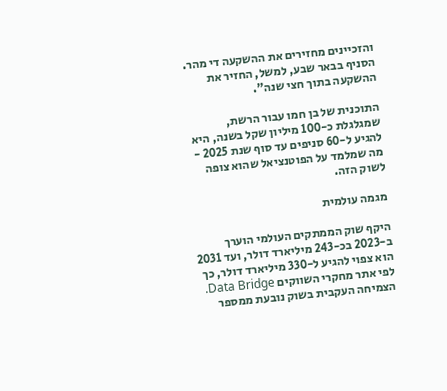והזכיינים מחזירים את ההשקעה די מהר. הסניף בבאר שבע, למשל, החזיר את ההשקעה בתוך חצי שנה".

התוכנית של בן חמו עבור הרשת, שמגלגלת כ-100 מיליון שקל בשנה, היא להגיע ל-60 סניפים עד סוף שנת 2025 - מה שמלמד על הפוטנציאל שהוא צופה לשוק הזה.

מגמה עולמית

היקף שוק הממתקים העולמי הוערך ב-2023 בכ-243 מיליארד דולר, ועד 2031 הוא צפוי להגיע ל-330 מיליארד דולר, כך לפי אתר מחקרי השווקים Data Bridge. הצמיחה העקבית בשוק נובעת ממספר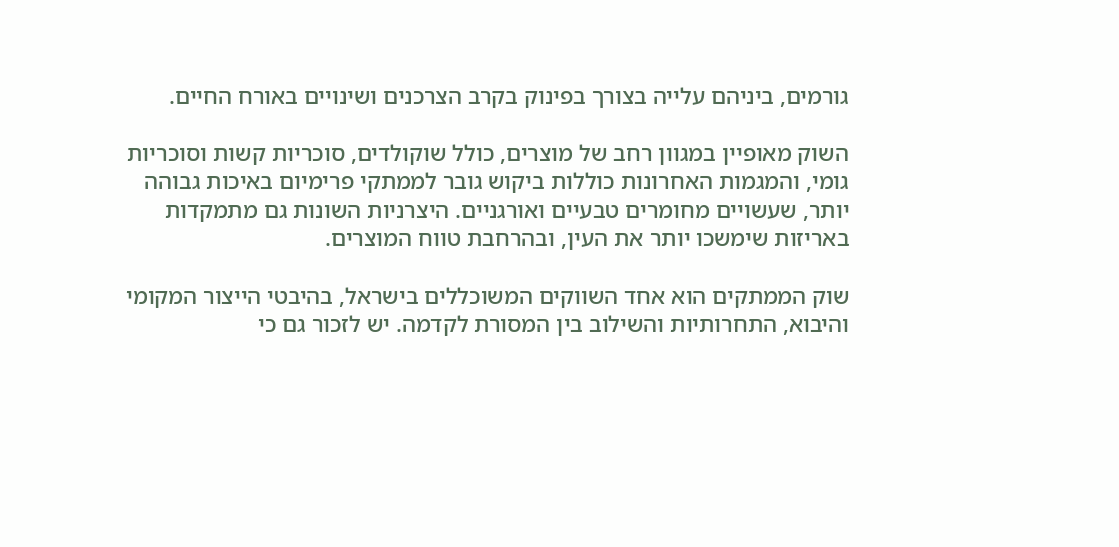גורמים, ביניהם עלייה בצורך בפינוק בקרב הצרכנים ושינויים באורח החיים.

השוק מאופיין במגוון רחב של מוצרים, כולל שוקולדים, סוכריות קשות וסוכריות גומי, והמגמות האחרונות כוללות ביקוש גובר לממתקי פרימיום באיכות גבוהה יותר, שעשויים מחומרים טבעיים ואורגניים. היצרניות השונות גם מתמקדות באריזות שימשכו יותר את העין, ובהרחבת טווח המוצרים.

שוק הממתקים הוא אחד השווקים המשוכללים בישראל, בהיבטי הייצור המקומי והיבוא, התחרותיות והשילוב בין המסורת לקדמה. יש לזכור גם כי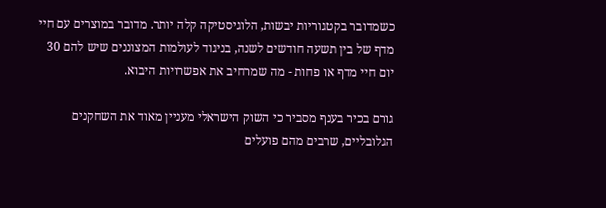כשמדובר בקטגוריות יבשות, הלוגיסטיקה קלה יותר. מדובר במוצרים עם חיי מדף של בין תשעה חודשים לשנה, בניגוד לעולמות המצוננים שיש להם 30 יום חיי מדף או פחות - מה שמרחיב את אפשרויות היבוא.

גורם בכיר בענף מסביר כי השוק הישראלי מעניין מאוד את השחקנים הגלובליים, שרבים מהם פועלים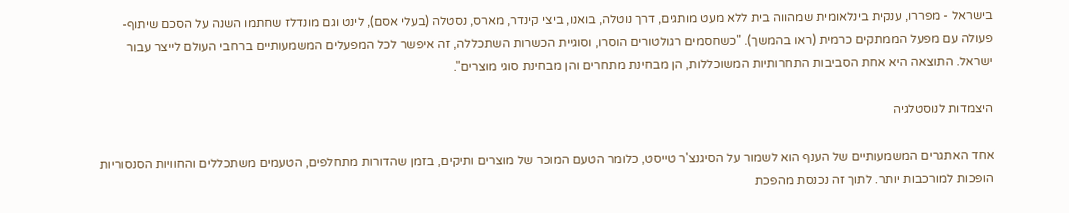בישראל - מפררו, ענקית בינלאומית שמהווה בית ללא מעט מותגים, דרך נוטלה, בואנו, ביצי קינדר, מארס, נסטלה (בעלי אסם), לינט וגם מונדלז שחתמו השנה על הסכם שיתוף-פעולה עם מפעל הממתקים כרמית (ראו בהמשך). "כשחסמים רגולטורים הוסרו, וסוגיית הכשרות השתכללה, זה איפשר לכל המפעלים המשמעותיים ברחבי העולם לייצר עבור ישראל. התוצאה היא אחת הסביבות התחרותיות המשוכללות, הן מבחינת מתחרים והן מבחינת סוגי מוצרים".

היצמדות לנוסטלגיה

אחד האתגרים המשמעותיים של הענף הוא לשמור על הסיגנצ'ר טייסט, כלומר הטעם המוכר של מוצרים ותיקים, בזמן שהדורות מתחלפים, הטעמים משתכללים והחוויות הסנסוריות הופכות למורכבות יותר. לתוך זה נכנסת מהפכת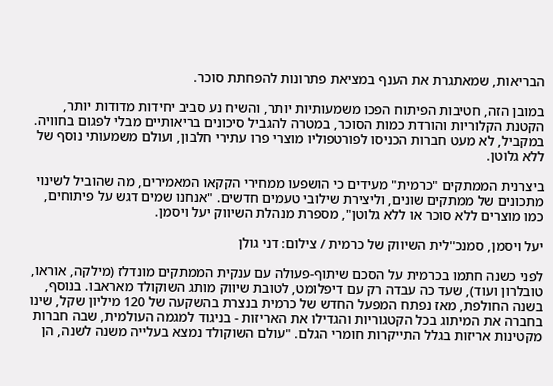הבריאות, שמאתגרת את הענף במציאת פתרונות להפחתת סוכר.

במובן הזה, חטיבות הפיתוח הפכו משמעותיות יותר, והשיח נע סביב יחידות מדודות יותר, הקטנת הקלוריות והורדת כמות הסוכר, במטרה להגביל סיכונים בריאותיים מבלי לפגום בחוויה. במקביל, לא מעט חברות הכניסו לפורטפוליו מוצרי פרו עתירי חלבון, ועולם משמעותי נוסף של ללא גלוטן.

ביצרנית הממתקים "כרמית" מעידים כי הושפעו ממחירי הקקאו המאמירים, מה שהוביל לשינוי מתכונים של ממתקים שונים, וליצירת שילובי טעמים חדשים. "אנחנו שמים דגש על פיתוחים, כמו מוצרים ללא סוכר או ללא גלוטן", מספרת מנהלת השיווק יעל ויסמן.

יעל ויסמן, סמנכ''לית השיווק של כרמית / צילום: דני גולן

לפני כשנה חתמו בכרמית על הסכם שיתוף-פעולה עם ענקית הממתקים מונדלז (מילקה, אוראו, טובלרון ועוד), שעד כה עבדה רק עם דיפלומט, לטובת שיווק מותג השוקולד מאראבו. בנוסף, בשנה החולפת, מאז נפתח המפעל החדש של כרמית בנצרת בהשקעה של 120 מיליון שקל, שינו בחברה את המיתוג בכל הקטגוריות והגדילו את האריזות - בניגוד למגמה העולמית, שבה חברות מקטינות אריזות בגלל התייקרות חומרי הגלם. "עולם השוקולד נמצא בעלייה משנה לשנה, הן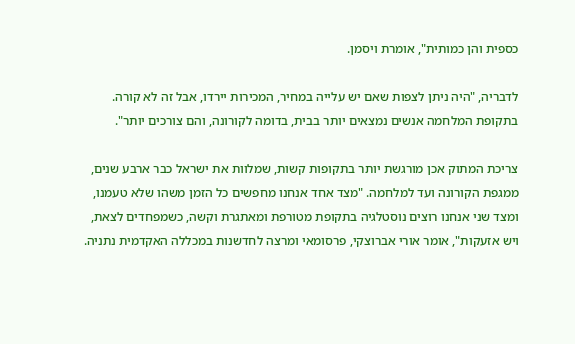כספית והן כמותית", אומרת ויסמן.

לדבריה, "היה ניתן לצפות שאם יש עלייה במחיר, המכירות יירדו, אבל זה לא קורה. בתקופת המלחמה אנשים נמצאים יותר בבית, בדומה לקורונה, והם צורכים יותר".

צריכת המתוק אכן מורגשת יותר בתקופות קשות, שמלוות את ישראל כבר ארבע שנים, ממגפת הקורונה ועד למלחמה. "מצד אחד אנחנו מחפשים כל הזמן משהו שלא טעמנו, ומצד שני אנחנו רוצים נוסטלגיה בתקופת מטורפת ומאתגרת וקשה, כשמפחדים לצאת, ויש אזעקות", אומר אורי אברוצקי, פרסומאי ומרצה לחדשנות במכללה האקדמית נתניה.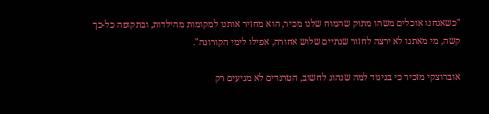"כשאנחנו אוכלים משהו מתוק שהמוח שלנו מכיר, הוא מחזיר אותנו למקומות מהילדות, ובתקופה כל-כך קשה, מי מאתנו לא ירצה לחזור שנתיים שלוש אחורה, אפילו לימי הקורונה".

אוברוצקי מזכיר כי בניגוד למה שנהוג לחשוב, הטרנדים לא מגיעים רק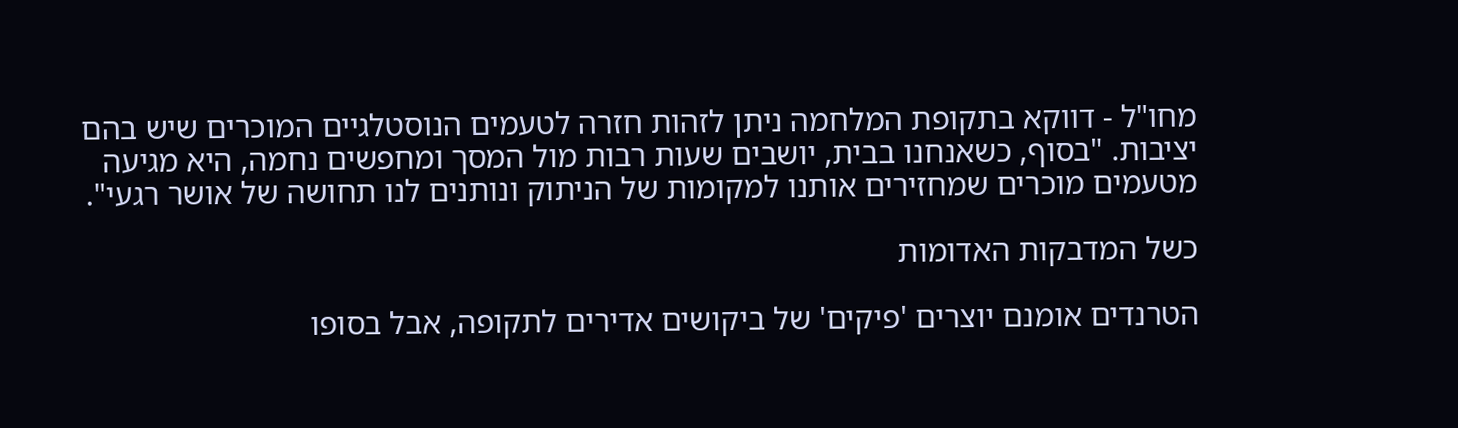מחו"ל - דווקא בתקופת המלחמה ניתן לזהות חזרה לטעמים הנוסטלגיים המוכרים שיש בהם יציבות. "בסוף, כשאנחנו בבית, יושבים שעות רבות מול המסך ומחפשים נחמה, היא מגיעה מטעמים מוכרים שמחזירים אותנו למקומות של הניתוק ונותנים לנו תחושה של אושר רגעי".

כשל המדבקות האדומות

הטרנדים אומנם יוצרים 'פיקים' של ביקושים אדירים לתקופה, אבל בסופו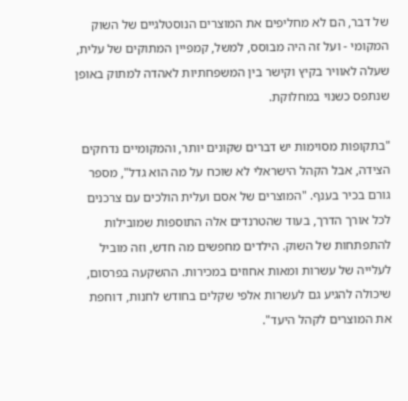של דבר, הם לא מחליפים את המוצרים הנוסטלגיים של השוק המקומי - ועל זה היה מבוסס, למשל, קמפיין המתוקים של עלית, שעלה לאוויר בקיץ וקישר בין המשפחתיות לאהדה למתוק באופן שנתפס כשנוי במחלוקת.

"בתקופות מסוימות יש דברים שקונים יותר, והמקומיים נדחקים הצידה, אבל הקהל הישראלי לא שוכח על מה הוא גדל", מספר גורם בכיר בענף. "המוצרים של אסם ועלית הולכים עם צרכנים לכל אורך הדרך, בעוד שהטרנדים אלה התוספות שמובילות להתפתחות של השוק. הילדים מחפשים מה חדש, וזה מוביל לעלייה של עשרות ומאות אחוזים במכירות. ההשקעה בפרסום, שיכולה להגיע גם לעשרות אלפי שקלים בחודש לחנות, דוחפת את המוצרים לקהל היעד".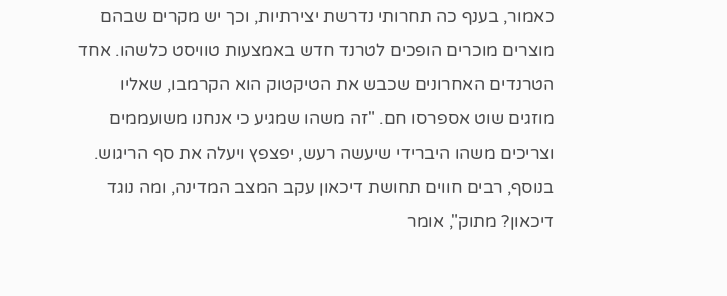כאמור, בענף כה תחרותי נדרשת יצירתיות, וכך יש מקרים שבהם מוצרים מוכרים הופכים לטרנד חדש באמצעות טוויסט כלשהו. אחד הטרנדים האחרונים שכבש את הטיקטוק הוא הקרמבו, שאליו מוזגים שוט אספרסו חם. "זה משהו שמגיע כי אנחנו משועממים וצריכים משהו היברידי שיעשה רעש, יפצפץ ויעלה את סף הריגוש. בנוסף, רבים חווים תחושת דיכאון עקב המצב המדינה, ומה נוגד דיכאון? מתוק", אומר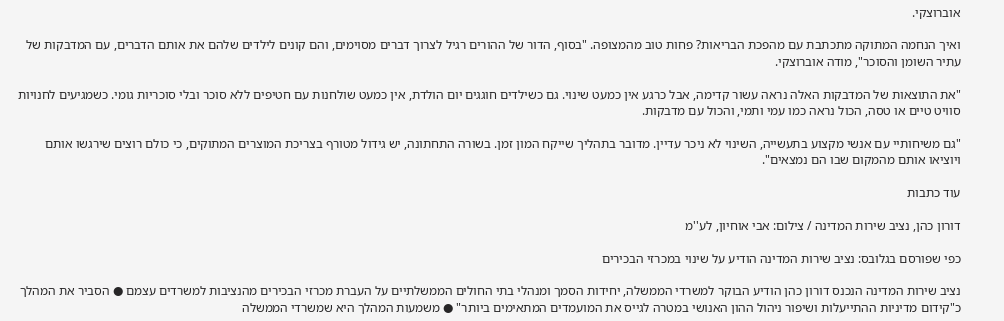אוברוצקי.

ואיך הנחמה המתוקה מתכתבת עם מהפכת הבריאות? פחות טוב מהמצופה. "בסוף, הדור של ההורים רגיל לצרוך דברים מסוימים, והם קונים לילדים שלהם את אותם הדברים, עם המדבקות של עתיר השומן והסוכר", מודה אוברוצקי.

"את התוצאות של המדבקות האלה נראה עשור קדימה, אבל כרגע אין כמעט שינוי. גם כשילדים חוגגים יום הולדת, אין כמעט שולחנות עם חטיפים ללא סוכר ובלי סוכריות גומי. כשמגיעים לחנויות סוויט טיים או טסה, הכול נראה כמו עמי ותמי, והכול עם מדבקות.

"גם משיחותיי עם אנשי מקצוע בתעשייה, השינוי לא ניכר עדיין. מדובר בתהליך שייקח המון זמן. בשורה התחתונה, יש גידול מטורף בצריכת המוצרים המתוקים, כי כולם רוצים שירגשו אותם ויוציאו אותם מהמקום שבו הם נמצאים".

עוד כתבות

דורון כהן, נציב שירות המדינה / צילום: אבי אוחיון, לע''מ

כפי שפורסם בגלובס: נציב שירות המדינה הודיע על שינוי במכרזי הבכירים

נציב שירות המדינה הנכנס דורון כהן הודיע הבוקר למשרדי הממשלה, יחידות הסמך ומנהלי בתי החולים הממשלתיים על העברת מכרזי הבכירים מהנציבות למשרדים עצמם ● הסביר את המהלך כ"קידום מדיניות ההתייעלות ושיפור ניהול ההון האנושי במטרה לגייס את המועמדים המתאימים ביותר" ● משמעות המהלך היא שמשרדי הממשלה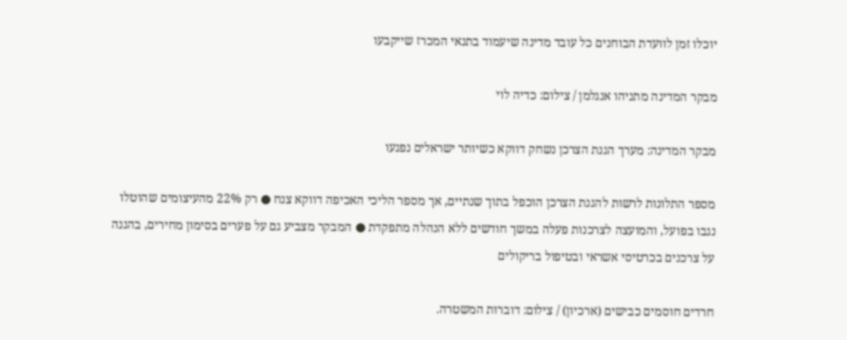יוכלו זמן לוועדת הבוחנים כל עובד מדינה שיעמוד בתנאי המכרז שייקבעו

מבקר המדינה מתניהו אנגלמן / צילום: כדיה לוי

מבקר המדינה: מערך הגנת הצרכן נשחק דווקא כשיותר ישראלים נפגעו

מספר התלונות לרשות להגנת הצרכן הוכפל בתוך שנתיים, אך מספר הליכי האכיפה דווקא צנח ● רק 22% מהעיצומים שהוטלו נגבו בפועל, והמועצה לצרכנות פעלה במשך חודשים ללא הנהלה מתפקדת ● המבקר מצביע גם על פערים בסימון מחירים, בהגנה על צרכנים בכרטיסי אשראי ובטיפול בריקולים

חרדים חוסמים כבישים (ארכיון) / צילום: דוברות המשטרה.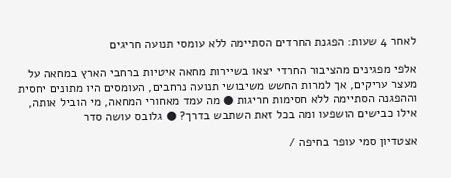לאחר 4 שעות: הפגנת החרדים הסתיימה ללא עומסי תנועה חריגים

אלפי מפגינים מהציבור החרדי יצאו בשיירות מחאה איטיות ברחבי הארץ במחאה על מעצר עריקים, אך למרות החשש משיבושי תנועה נרחבים, העומסים היו מתונים יחסית וההפגנה הסתיימה ללא חסימות חריגות ● מה עמד מאחורי המחאה, מי הוביל אותה, אילו כבישים הושפעו ומה בכל זאת השתבש בדרך? ● גלובס עושה סדר

אצטדיון סמי עופר בחיפה /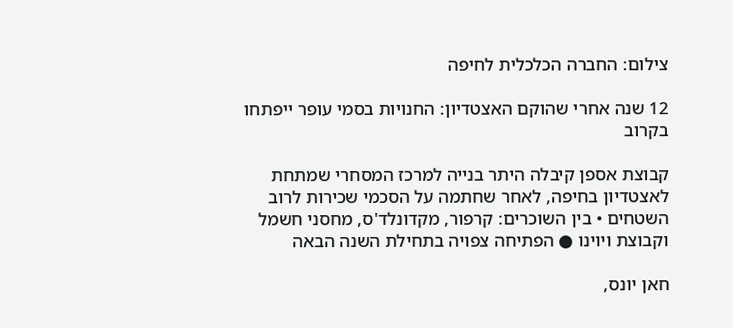צילום: החברה הכלכלית לחיפה

12 שנה אחרי שהוקם האצטדיון: החנויות בסמי עופר ייפתחו בקרוב

קבוצת אספן קיבלה היתר בנייה למרכז המסחרי שמתחת לאצטדיון בחיפה, לאחר שחתמה על הסכמי שכירות לרוב השטחים • בין השוכרים: קרפור, מקדונלד'ס, מחסני חשמל וקבוצת ויוינו ● הפתיחה צפויה בתחילת השנה הבאה

חאן יונס,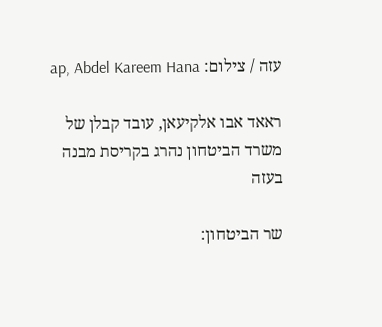עזה / צילום: ap, Abdel Kareem Hana

ראאד אבו אלקיעאן, עובד קבלן של משרד הביטחון נהרג בקריסת מבנה בעזה

שר הביטחון: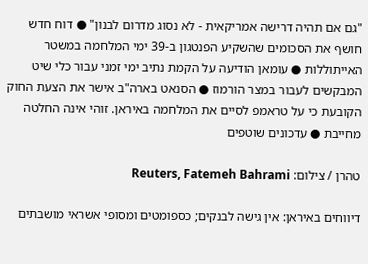"גם אם תהיה דרישה אמריקאית - לא נסוג מדרום לבנון" ● דוח חדש חושף את הסכומים שהשקיע הפנטגון ב-39 ימי המלחמה במשטר האייתוללות ● עומאן הודיעה על הקמת נתיב ימי זמני עבור כלי שיט המבקשים לעבור במצר הורמוז ● הסנאט בארה"ב אישר את הצעת החוק הקובעת כי על טראמפ לסיים את המלחמה באיראן. זוהי אינה החלטה מחייבת ● עדכונים שוטפים

טהרן / צילום: Reuters, Fatemeh Bahrami

דיווחים באיראן: אין גישה לבנקים; כספומטים ומסופי אשראי מושבתים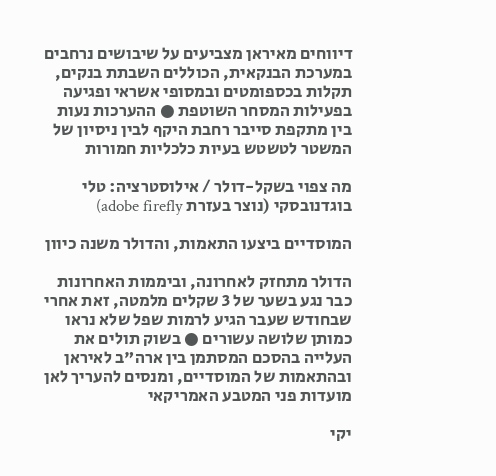דיווחים מאיראן מצביעים על שיבושים נרחבים במערכת הבנקאית, הכוללים השבתת בנקים, תקלות בכספומטים ובמסופי אשראי ופגיעה בפעילות המסחר השוטפת ● ההערכות נעות בין מתקפת סייבר רחבת היקף לבין ניסיון של המשטר לטשטש בעיות כלכליות חמורות

מה צפוי בשקל-דולר / אילוסטרציה: טלי בוגדנובסקי (נוצר בעזרת adobe firefly)

המוסדיים ביצעו התאמות, והדולר משנה כיוון

הדולר מתחזק לאחרונה, וביממות האחרונות כבר נגע בשער של 3 שקלים מלמטה, זאת אחרי שבחודש שעבר הגיע לרמות שפל שלא נראו כמותן שלושה עשורים ● בשוק תולים את העלייה בהסכם המסתמן בין ארה"ב לאיראן ובהתאמות של המוסדיים, ומנסים להעריך לאן מועדות פני המטבע האמריקאי

יקי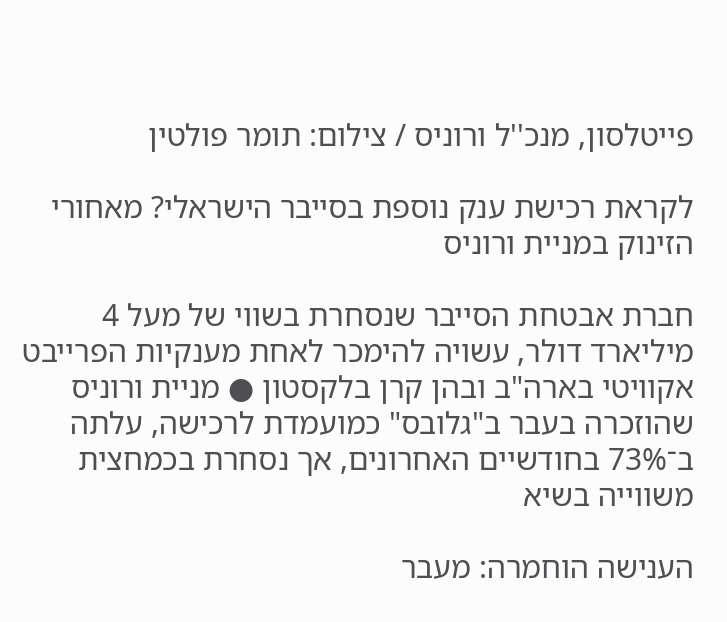פייטלסון, מנכ''ל ורוניס / צילום: תומר פולטין

לקראת רכישת ענק נוספת בסייבר הישראלי? מאחורי הזינוק במניית ורוניס

חברת אבטחת הסייבר שנסחרת בשווי של מעל 4 מיליארד דולר, עשויה להימכר לאחת מענקיות הפרייבט אקוויטי בארה"ב ובהן קרן בלקסטון ● מניית ורוניס שהוזכרה בעבר ב"גלובס" כמועמדת לרכישה, עלתה ב־73% בחודשיים האחרונים, אך נסחרת בכמחצית משווייה בשיא

הענישה הוחמרה: מעבר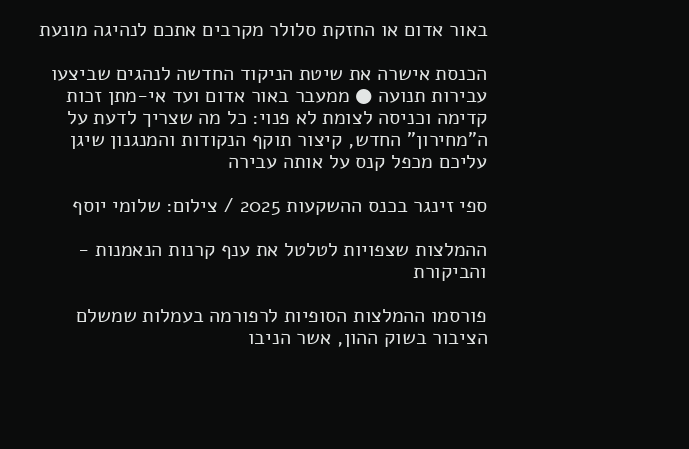באור אדום או החזקת סלולר מקרבים אתכם לנהיגה מונעת

הכנסת אישרה את שיטת הניקוד החדשה לנהגים שביצעו עבירות תנועה ● ממעבר באור אדום ועד אי-מתן זכות קדימה וכניסה לצומת לא פנוי: כל מה שצריך לדעת על ה"מחירון" החדש, קיצור תוקף הנקודות והמנגנון שיגן עליכם מכפל קנס על אותה עבירה

ספי זינגר בכנס ההשקעות 2025 / צילום: שלומי יוסף

ההמלצות שצפויות לטלטל את ענף קרנות הנאמנות - והביקורת

פורסמו ההמלצות הסופיות לרפורמה בעמלות שמשלם הציבור בשוק ההון, אשר הניבו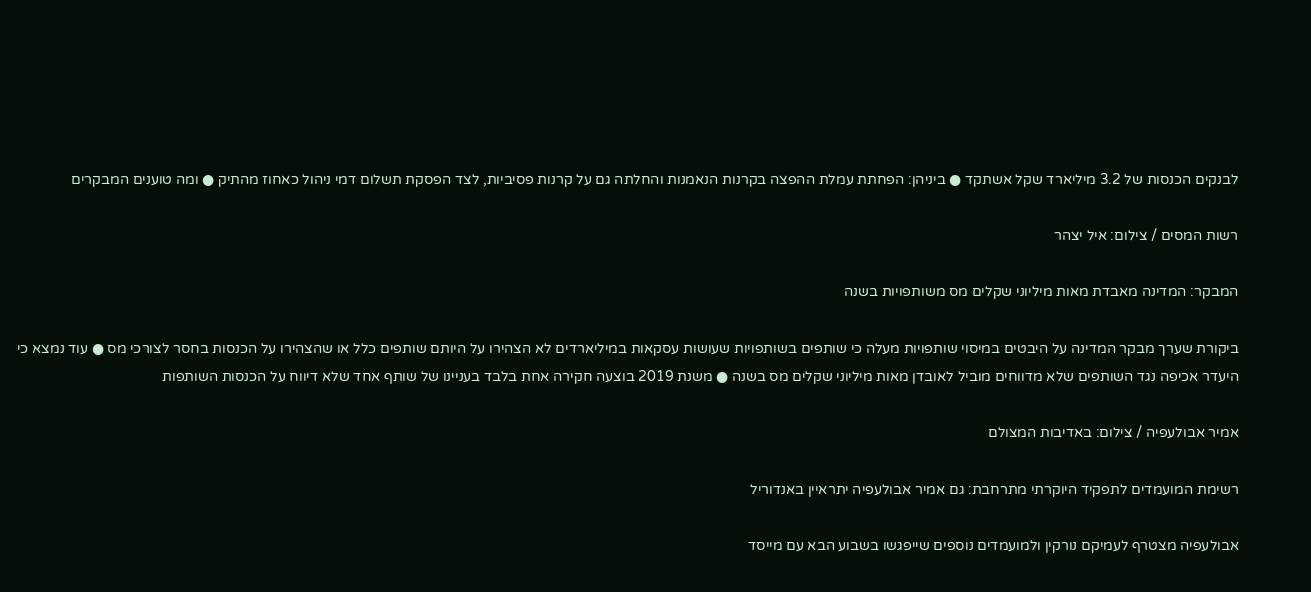לבנקים הכנסות של 3.2 מיליארד שקל אשתקד ● ביניהן: הפחתת עמלת ההפצה בקרנות הנאמנות והחלתה גם על קרנות פסיביות, לצד הפסקת תשלום דמי ניהול כאחוז מהתיק ● ומה טוענים המבקרים

רשות המסים / צילום: איל יצהר

המבקר: המדינה מאבדת מאות מיליוני שקלים מס משותפויות בשנה

ביקורת שערך מבקר המדינה על היבטים במיסוי שותפויות מעלה כי שותפים בשותפויות שעושות עסקאות במיליארדים לא הצהירו על היותם שותפים כלל או שהצהירו על הכנסות בחסר לצורכי מס ● עוד נמצא כי היעדר אכיפה נגד השותפים שלא מדווחים מוביל לאובדן מאות מיליוני שקלים מס בשנה ● משנת 2019 בוצעה חקירה אחת בלבד בעניינו של שותף אחד שלא דיווח על הכנסות השותפות

אמיר אבולעפיה / צילום: באדיבות המצולם

רשימת המועמדים לתפקיד היוקרתי מתרחבת: גם אמיר אבולעפיה יתראיין באנדוריל

אבולעפיה מצטרף לעמיקם נורקין ולמועמדים נוספים שייפגשו בשבוע הבא עם מייסד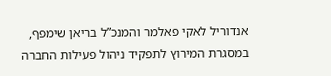אנדוריל לאקי פאלמר והמנכ”ל בריאן שימפף, במסגרת המירוץ לתפקיד ניהול פעילות החברה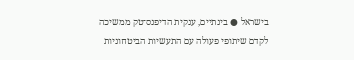בישראל ● בינתיים, ענקית הדיפנס־טק ממשיכה לקדם שיתופי פעולה עם התעשיות הביטחוניות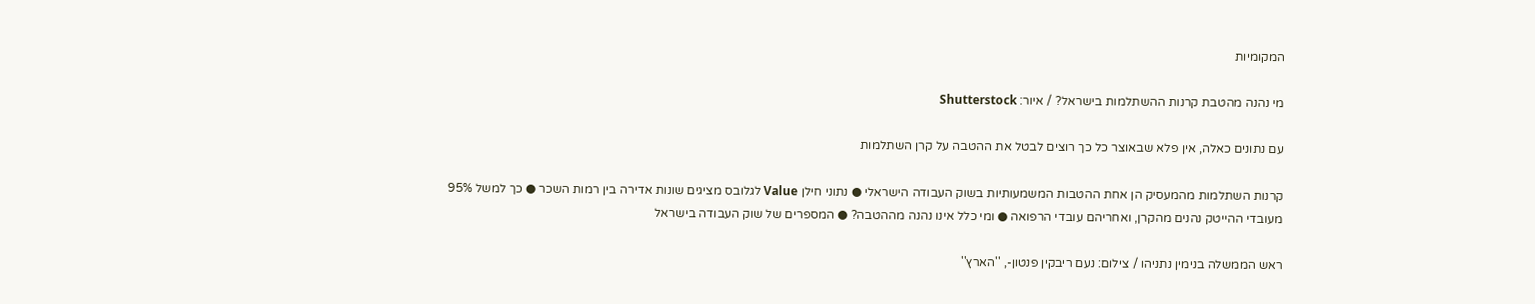המקומיות

מי נהנה מהטבת קרנות ההשתלמות בישראל? / איור: Shutterstock

עם נתונים כאלה, אין פלא שבאוצר כל כך רוצים לבטל את ההטבה על קרן השתלמות

קרנות השתלמות מהמעסיק הן אחת ההטבות המשמעותיות בשוק העבודה הישראלי ● נתוני חילן Value לגלובס מציגים שונות אדירה בין רמות השכר ● כך למשל 95% מעובדי ההייטק נהנים מהקרן, ואחריהם עובדי הרפואה ● ומי כלל אינו נהנה מההטבה? ● המספרים של שוק העבודה בישראל

ראש הממשלה בנימין נתניהו / צילום: נעם ריבקין פנטון-, ''הארץ''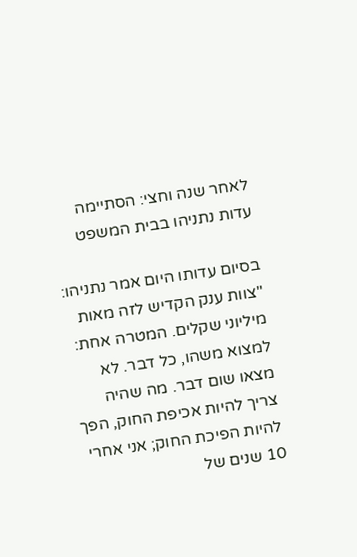לאחר שנה וחצי: הסתיימה עדות נתניהו בבית המשפט

בסיום עדותו היום אמר נתניהו: "צוות ענק הקדיש לזה מאות מיליוני שקלים. המטרה אחת: למצוא משהו, כל דבר. לא מצאו שום דבר. מה שהיה צריך להיות אכיפת החוק, הפך להיות הפיכת החוק; אני אחרי 10 שנים של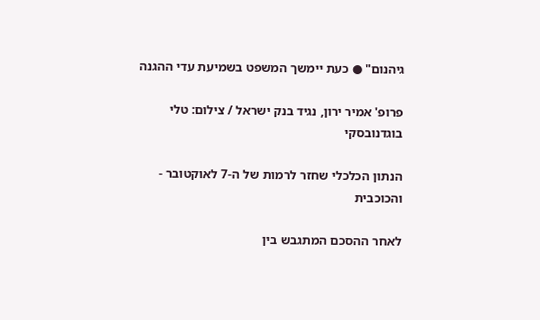גיהנום" ● כעת יימשך המשפט בשמיעת עדי ההגנה

פרופ' אמיר ירון, נגיד בנק ישראל / צילום: טלי בוגדנובסקי

הנתון הכלכלי שחזר לרמות של ה-7 לאוקטובר - והכוכבית

לאחר ההסכם המתגבש בין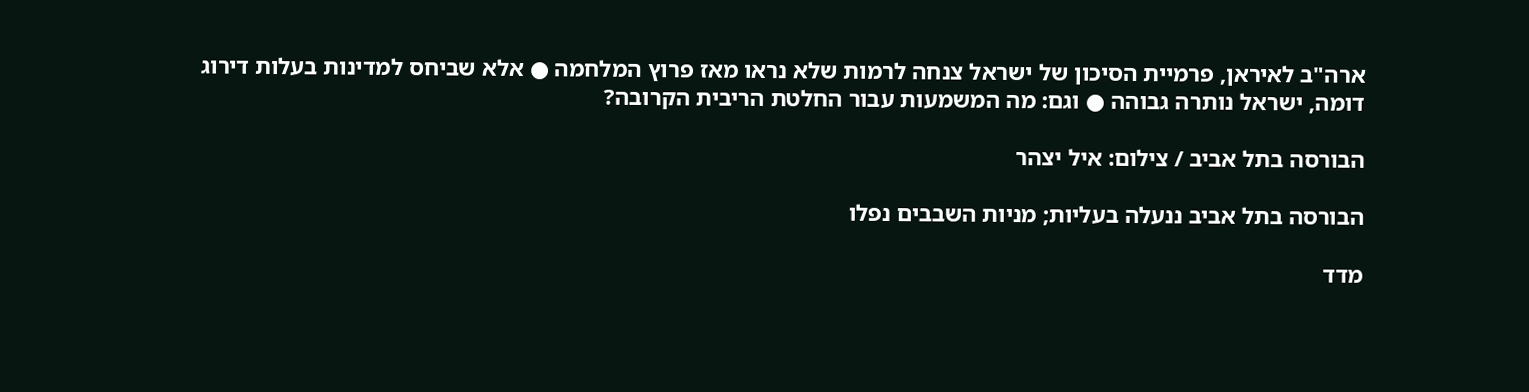ארה"ב לאיראן, פרמיית הסיכון של ישראל צנחה לרמות שלא נראו מאז פרוץ המלחמה ● אלא שביחס למדינות בעלות דירוג דומה, ישראל נותרה גבוהה ● וגם: מה המשמעות עבור החלטת הריבית הקרובה?

הבורסה בתל אביב / צילום: איל יצהר

הבורסה בתל אביב ננעלה בעליות; מניות השבבים נפלו

מדד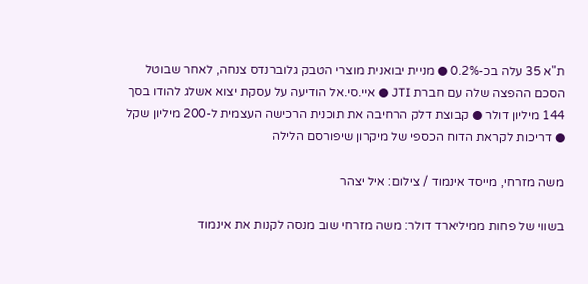ת"א 35 עלה בכ-0.2% ● מניית יבואנית מוצרי הטבק גלוברנדס צנחה, לאחר שבוטל הסכם ההפצה שלה עם חברת JTI ● איי.סי.אל הודיעה על עסקת יצוא אשלג להודו בסך 144 מיליון דולר ● קבוצת דלק הרחיבה את תוכנית הרכישה העצמית ל-200 מיליון שקל ● דריכות לקראת הדוח הכספי של מיקרון שיפורסם הלילה

משה מזרחי, מייסד אינמוד / צילום: איל יצהר

בשווי של פחות ממיליארד דולר: משה מזרחי שוב מנסה לקנות את אינמוד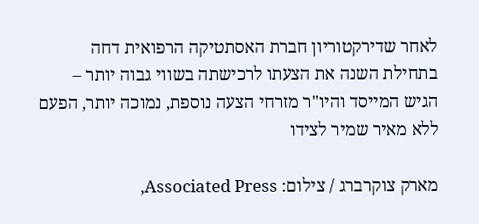לאחר שדירקטוריון חברת האסתטיקה הרפואית דחה בתחילת השנה את הצעתו לרכישתה בשווי גבוה יותר – הגיש המייסד והיו"ר מזרחי הצעה נוספת, נמוכה יותר, הפעם ללא מאיר שמיר לצידו

מארק צוקרברג / צילום: Associated Press,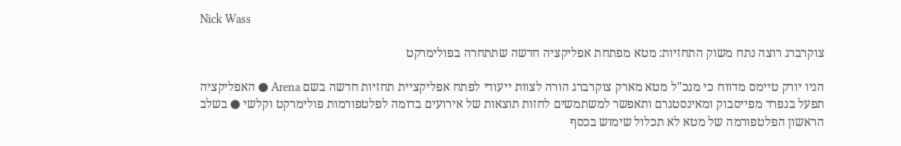Nick Wass

צוקרברג רוצה נתח משוק התחזיות: מטא מפתחת אפליקציה חדשה שתתחרה בפולימרקט

הניו יורק טיימס מדווח כי מנכ"ל מטא מארק צוקרברג הורה לצוות ייעודי לפתח אפליקציית תחזיות חדשה בשם Arena ● האפליקציה תפעל בנפרד מפייסבוק ומאינסטגרם ותאפשר למשתמשים לחזות תוצאות של אירועים בדומה לפלטפורמות פולימרקט וקלשי ● בשלב הראשון הפלטפורמה של מטא לא תכלול שימוש בכסף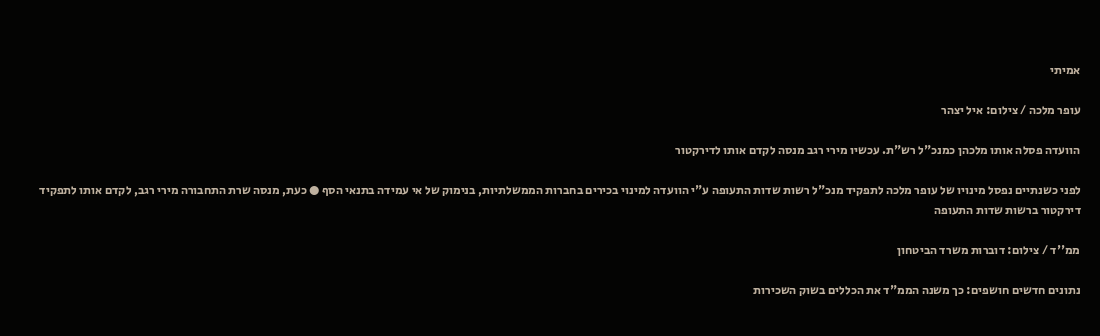אמיתי

עופר מלכה / צילום: איל יצהר

הוועדה פסלה אותו מלכהן כמנכ"ל רש"ת. עכשיו מירי רגב מנסה לקדם אותו לדירקטור

לפני כשנתיים נפסל מינויו של עופר מלכה לתפקיד מנכ"ל רשות שדות התעופה ע"י הוועדה למינוי בכירים בחברות הממשלתיות, בנימוק של אי עמידה בתנאי הסף ● כעת, מנסה שרת התחבורה מירי רגב, לקדם אותו לתפקיד דירקטור ברשות שדות התעופה

ממ''ד / צילום: דוברות משרד הביטחון

נתונים חדשים חושפים: כך משנה הממ"ד את הכללים בשוק השכירות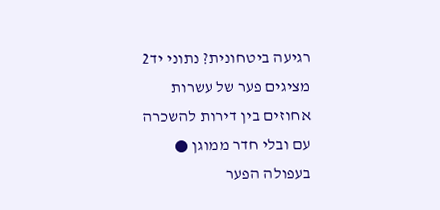רגיעה ביטחונית? נתוני יד2 מציגים פער של עשרות אחוזים בין דירות להשכרה עם ובלי חדר ממוגן ● בעפולה הפער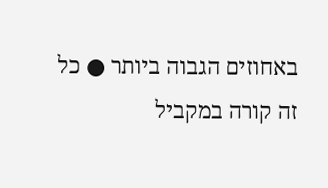באחוזים הגבוה ביותר ● כל זה קורה במקביל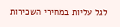לגל עליות במחירי השכירות